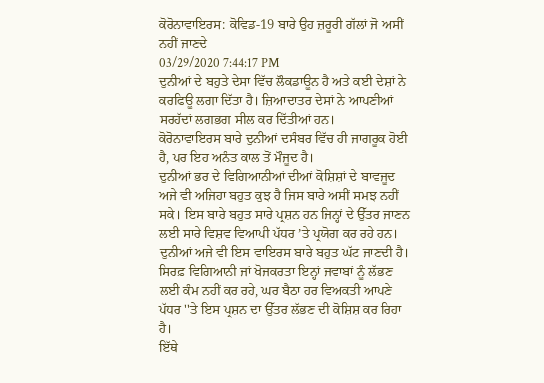ਕੋਰੋਨਾਵਾਇਰਸ: ਕੋਵਿਡ-19 ਬਾਰੇ ਉਹ ਜ਼ਰੂਰੀ ਗੱਲਾਂ ਜੋ ਅਸੀਂ ਨਹੀਂ ਜਾਣਦੇ
03/29/2020 7:44:17 PM
ਦੁਨੀਆਂ ਦੇ ਬਹੁਤੇ ਦੇਸਾ ਵਿੱਚ ਲੌਕਡਾਊਨ ਹੈ ਅਤੇ ਕਈ ਦੇਸ਼ਾਂ ਨੇ ਕਰਫਿਊ ਲਗਾ ਦਿੱਤਾ ਹੈ। ਜ਼ਿਆਦਾਤਰ ਦੇਸਾਂ ਨੇ ਆਪਣੀਆਂ ਸਰਹੱਦਾਂ ਲਗਭਗ ਸੀਲ ਕਰ ਦਿੱਤੀਆਂ ਹਨ।
ਕੋਰੋਨਾਵਾਇਰਸ ਬਾਰੇ ਦੁਨੀਆਂ ਦਸੰਬਰ ਵਿੱਚ ਹੀ ਜਾਗਰੂਕ ਹੋਈ ਹੈ, ਪਰ ਇਹ ਅਨੰਤ ਕਾਲ ਤੋਂ ਮੌਜੂਦ ਹੈ।
ਦੁਨੀਆਂ ਭਰ ਦੇ ਵਿਗਿਆਨੀਆਂ ਦੀਆਂ ਕੋਸ਼ਿਸ਼ਾਂ ਦੇ ਬਾਵਜੂਦ ਅਜੇ ਵੀ ਅਜਿਹਾ ਬਹੁਤ ਕੁਝ ਹੈ ਜਿਸ ਬਾਰੇ ਅਸੀਂ ਸਮਝ ਨਹੀਂ ਸਕੇ। ਇਸ ਬਾਰੇ ਬਹੁਤ ਸਾਰੇ ਪ੍ਰਸ਼ਨ ਹਨ ਜਿਨ੍ਹਾਂ ਦੇ ਉੱਤਰ ਜਾਣਨ ਲਈ ਸਾਰੇ ਵਿਸ਼ਵ ਵਿਆਪੀ ਪੱਧਰ ’ਤੇ ਪ੍ਰਯੋਗ ਕਰ ਰਹੇ ਹਨ।
ਦੁਨੀਆਂ ਅਜੇ ਵੀ ਇਸ ਵਾਇਰਸ ਬਾਰੇ ਬਹੁਤ ਘੱਟ ਜਾਣਦੀ ਹੈ। ਸਿਰਫ਼ ਵਿਗਿਆਨੀ ਜਾਂ ਖੋਜਕਰਤਾ ਇਨ੍ਹਾਂ ਜਵਾਬਾਂ ਨੂੰ ਲੱਭਣ ਲਈ ਕੰਮ ਨਹੀਂ ਕਰ ਰਹੇ, ਘਰ ਬੈਠਾ ਹਰ ਵਿਅਕਤੀ ਆਪਣੇ ਪੱਧਰ ''ਤੇ ਇਸ ਪ੍ਰਸ਼ਨ ਦਾ ਉੱਤਰ ਲੱਭਣ ਦੀ ਕੋਸ਼ਿਸ਼ ਕਰ ਰਿਹਾ ਹੈ।
ਇੱਥੇ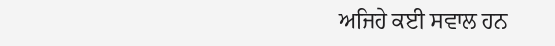ਅਜਿਹੇ ਕਈ ਸਵਾਲ ਹਨ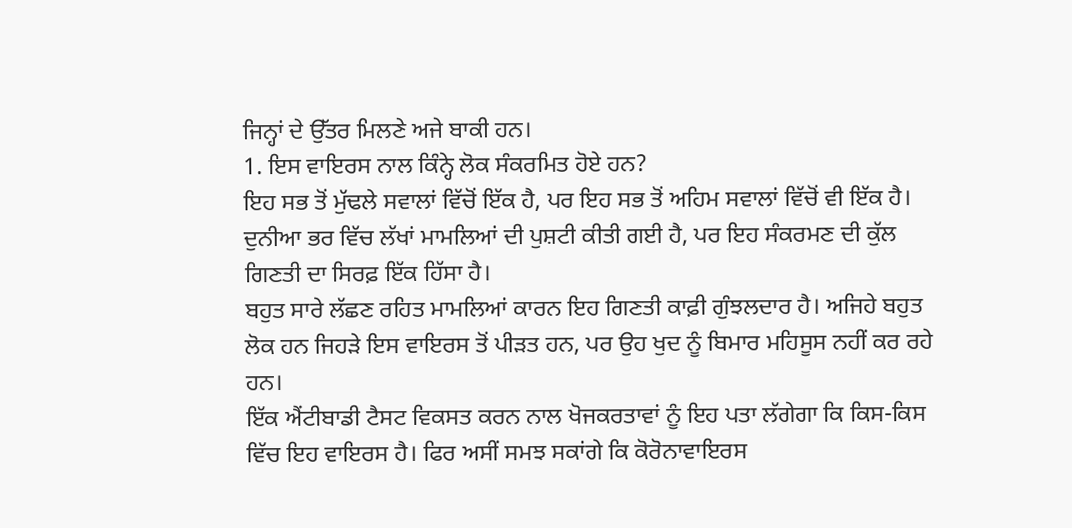ਜਿਨ੍ਹਾਂ ਦੇ ਉੱਤਰ ਮਿਲਣੇ ਅਜੇ ਬਾਕੀ ਹਨ।
1. ਇਸ ਵਾਇਰਸ ਨਾਲ ਕਿੰਨ੍ਹੇ ਲੋਕ ਸੰਕਰਮਿਤ ਹੋਏ ਹਨ?
ਇਹ ਸਭ ਤੋਂ ਮੁੱਢਲੇ ਸਵਾਲਾਂ ਵਿੱਚੋਂ ਇੱਕ ਹੈ, ਪਰ ਇਹ ਸਭ ਤੋਂ ਅਹਿਮ ਸਵਾਲਾਂ ਵਿੱਚੋਂ ਵੀ ਇੱਕ ਹੈ।
ਦੁਨੀਆ ਭਰ ਵਿੱਚ ਲੱਖਾਂ ਮਾਮਲਿਆਂ ਦੀ ਪੁਸ਼ਟੀ ਕੀਤੀ ਗਈ ਹੈ, ਪਰ ਇਹ ਸੰਕਰਮਣ ਦੀ ਕੁੱਲ ਗਿਣਤੀ ਦਾ ਸਿਰਫ਼ ਇੱਕ ਹਿੱਸਾ ਹੈ।
ਬਹੁਤ ਸਾਰੇ ਲੱਛਣ ਰਹਿਤ ਮਾਮਲਿਆਂ ਕਾਰਨ ਇਹ ਗਿਣਤੀ ਕਾਫ਼ੀ ਗੁੰਝਲਦਾਰ ਹੈ। ਅਜਿਹੇ ਬਹੁਤ ਲੋਕ ਹਨ ਜਿਹੜੇ ਇਸ ਵਾਇਰਸ ਤੋਂ ਪੀੜਤ ਹਨ, ਪਰ ਉਹ ਖੁਦ ਨੂੰ ਬਿਮਾਰ ਮਹਿਸੂਸ ਨਹੀਂ ਕਰ ਰਹੇ ਹਨ।
ਇੱਕ ਐਂਟੀਬਾਡੀ ਟੈਸਟ ਵਿਕਸਤ ਕਰਨ ਨਾਲ ਖੋਜਕਰਤਾਵਾਂ ਨੂੰ ਇਹ ਪਤਾ ਲੱਗੇਗਾ ਕਿ ਕਿਸ-ਕਿਸ ਵਿੱਚ ਇਹ ਵਾਇਰਸ ਹੈ। ਫਿਰ ਅਸੀਂ ਸਮਝ ਸਕਾਂਗੇ ਕਿ ਕੋਰੋਨਾਵਾਇਰਸ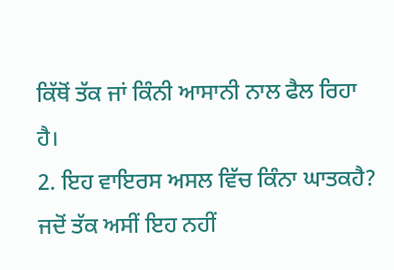ਕਿੱਥੋਂ ਤੱਕ ਜਾਂ ਕਿੰਨੀ ਆਸਾਨੀ ਨਾਲ ਫੈਲ ਰਿਹਾ ਹੈ।
2. ਇਹ ਵਾਇਰਸ ਅਸਲ ਵਿੱਚ ਕਿੰਨਾ ਘਾਤਕਹੈ?
ਜਦੋਂ ਤੱਕ ਅਸੀਂ ਇਹ ਨਹੀਂ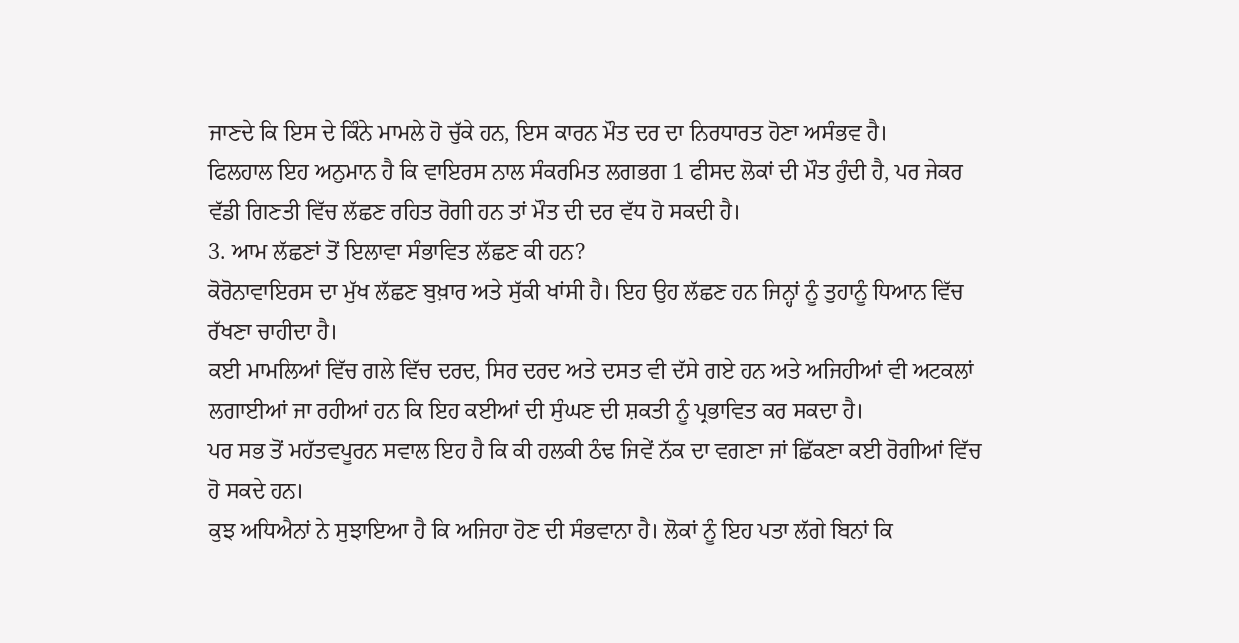ਜਾਣਦੇ ਕਿ ਇਸ ਦੇ ਕਿੰਨੇ ਮਾਮਲੇ ਹੋ ਚੁੱਕੇ ਹਨ, ਇਸ ਕਾਰਨ ਮੌਤ ਦਰ ਦਾ ਨਿਰਧਾਰਤ ਹੋਣਾ ਅਸੰਭਵ ਹੈ।
ਫਿਲਹਾਲ ਇਹ ਅਨੁਮਾਨ ਹੈ ਕਿ ਵਾਇਰਸ ਨਾਲ ਸੰਕਰਮਿਤ ਲਗਭਗ 1 ਫੀਸਦ ਲੋਕਾਂ ਦੀ ਮੌਤ ਹੁੰਦੀ ਹੈ, ਪਰ ਜੇਕਰ ਵੱਡੀ ਗਿਣਤੀ ਵਿੱਚ ਲੱਛਣ ਰਹਿਤ ਰੋਗੀ ਹਨ ਤਾਂ ਮੌਤ ਦੀ ਦਰ ਵੱਧ ਹੋ ਸਕਦੀ ਹੈ।
3. ਆਮ ਲੱਛਣਾਂ ਤੋਂ ਇਲਾਵਾ ਸੰਭਾਵਿਤ ਲੱਛਣ ਕੀ ਹਨ?
ਕੋਰੋਨਾਵਾਇਰਸ ਦਾ ਮੁੱਖ ਲੱਛਣ ਬੁਖ਼ਾਰ ਅਤੇ ਸੁੱਕੀ ਖਾਂਸੀ ਹੈ। ਇਹ ਉਹ ਲੱਛਣ ਹਨ ਜਿਨ੍ਹਾਂ ਨੂੰ ਤੁਹਾਨੂੰ ਧਿਆਨ ਵਿੱਚ ਰੱਖਣਾ ਚਾਹੀਦਾ ਹੈ।
ਕਈ ਮਾਮਲਿਆਂ ਵਿੱਚ ਗਲੇ ਵਿੱਚ ਦਰਦ, ਸਿਰ ਦਰਦ ਅਤੇ ਦਸਤ ਵੀ ਦੱਸੇ ਗਏ ਹਨ ਅਤੇ ਅਜਿਹੀਆਂ ਵੀ ਅਟਕਲਾਂ ਲਗਾਈਆਂ ਜਾ ਰਹੀਆਂ ਹਨ ਕਿ ਇਹ ਕਈਆਂ ਦੀ ਸੁੰਘਣ ਦੀ ਸ਼ਕਤੀ ਨੂੰ ਪ੍ਰਭਾਵਿਤ ਕਰ ਸਕਦਾ ਹੈ।
ਪਰ ਸਭ ਤੋਂ ਮਹੱਤਵਪੂਰਨ ਸਵਾਲ ਇਹ ਹੈ ਕਿ ਕੀ ਹਲਕੀ ਠੰਢ ਜਿਵੇਂ ਨੱਕ ਦਾ ਵਗਣਾ ਜਾਂ ਛਿੱਕਣਾ ਕਈ ਰੋਗੀਆਂ ਵਿੱਚ ਹੋ ਸਕਦੇ ਹਨ।
ਕੁਝ ਅਧਿਐਨਾਂ ਨੇ ਸੁਝਾਇਆ ਹੈ ਕਿ ਅਜਿਹਾ ਹੋਣ ਦੀ ਸੰਭਵਾਨਾ ਹੈ। ਲੋਕਾਂ ਨੂੰ ਇਹ ਪਤਾ ਲੱਗੇ ਬਿਨਾਂ ਕਿ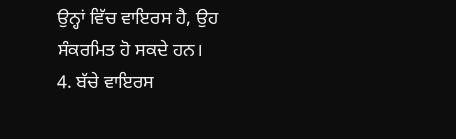ਉਨ੍ਹਾਂ ਵਿੱਚ ਵਾਇਰਸ ਹੈ, ਉਹ ਸੰਕਰਮਿਤ ਹੋ ਸਕਦੇ ਹਨ।
4. ਬੱਚੇ ਵਾਇਰਸ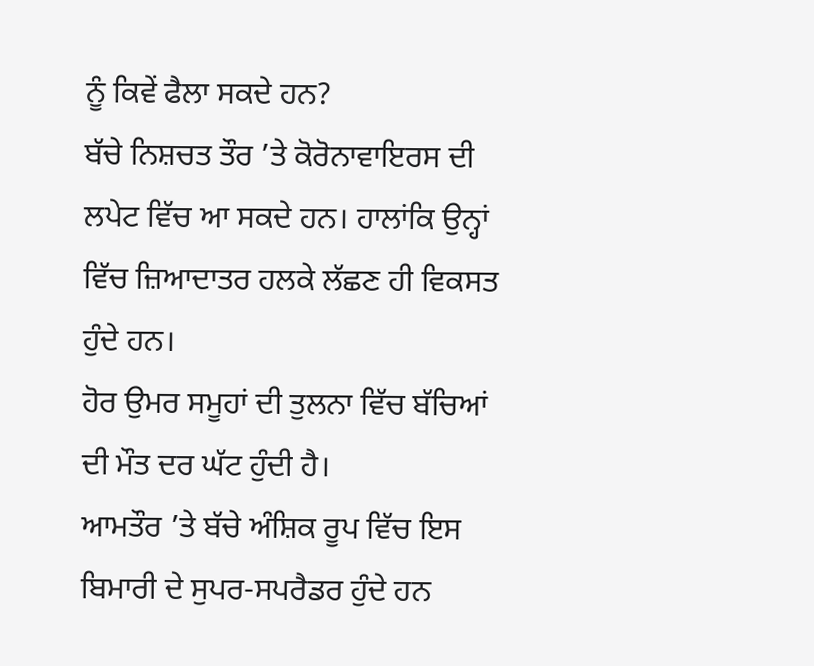ਨੂੰ ਕਿਵੇਂ ਫੈਲਾ ਸਕਦੇ ਹਨ?
ਬੱਚੇ ਨਿਸ਼ਚਤ ਤੌਰ ’ਤੇ ਕੋਰੋਨਾਵਾਇਰਸ ਦੀ ਲਪੇਟ ਵਿੱਚ ਆ ਸਕਦੇ ਹਨ। ਹਾਲਾਂਕਿ ਉਨ੍ਹਾਂ ਵਿੱਚ ਜ਼ਿਆਦਾਤਰ ਹਲਕੇ ਲੱਛਣ ਹੀ ਵਿਕਸਤ ਹੁੰਦੇ ਹਨ।
ਹੋਰ ਉਮਰ ਸਮੂਹਾਂ ਦੀ ਤੁਲਨਾ ਵਿੱਚ ਬੱਚਿਆਂ ਦੀ ਮੌਤ ਦਰ ਘੱਟ ਹੁੰਦੀ ਹੈ।
ਆਮਤੌਰ ’ਤੇ ਬੱਚੇ ਅੰਸ਼ਿਕ ਰੂਪ ਵਿੱਚ ਇਸ ਬਿਮਾਰੀ ਦੇ ਸੁਪਰ-ਸਪਰੈਡਰ ਹੁੰਦੇ ਹਨ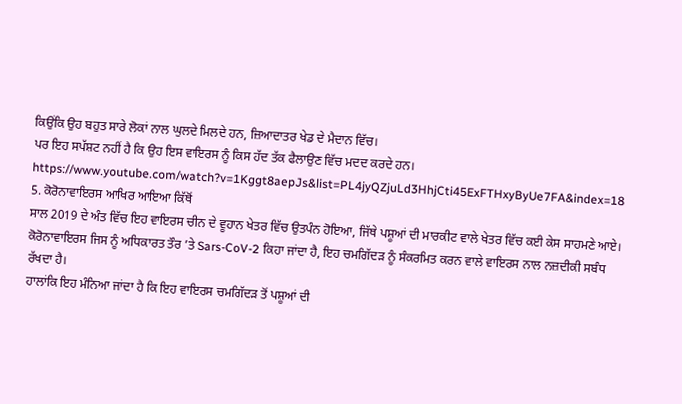ਕਿਉਂਕਿ ਉਹ ਬਹੁਤ ਸਾਰੇ ਲੋਕਾਂ ਨਾਲ ਘੁਲਦੇ ਮਿਲਦੇ ਹਨ, ਜ਼ਿਆਦਾਤਰ ਖੇਡ ਦੇ ਮੈਦਾਨ ਵਿੱਚ।
ਪਰ ਇਹ ਸਪੱਸ਼ਟ ਨਹੀਂ ਹੈ ਕਿ ਉਹ ਇਸ ਵਾਇਰਸ ਨੂੰ ਕਿਸ ਹੱਦ ਤੱਕ ਫੈਲਾਉਣ ਵਿੱਚ ਮਦਦ ਕਰਦੇ ਹਨ।
https://www.youtube.com/watch?v=1Kggt8aepJs&list=PL4jyQZjuLd3HhjCti45ExFTHxyByUe7FA&index=18
5. ਕੋਰੋਨਾਵਾਇਰਸ ਆਖਿਰ ਆਇਆ ਕਿੱਥੋਂ
ਸਾਲ 2019 ਦੇ ਅੰਤ ਵਿੱਚ ਇਹ ਵਾਇਰਸ ਚੀਨ ਦੇ ਵੂਹਾਨ ਖੇਤਰ ਵਿੱਚ ਉਤਪੰਨ ਹੋਇਆ, ਜਿੱਥੇ ਪਸ਼ੂਆਂ ਦੀ ਮਾਰਕੀਟ ਵਾਲੇ ਖੇਤਰ ਵਿੱਚ ਕਈ ਕੇਸ ਸਾਹਮਣੇ ਆਏ।
ਕੋਰੋਨਾਵਾਇਰਸ ਜਿਸ ਨੂੰ ਅਧਿਕਾਰਤ ਤੌਰ ’ਤੇ Sars-CoV-2 ਕਿਹਾ ਜਾਂਦਾ ਹੈ, ਇਹ ਚਮਗਿੱਦੜ ਨੂੰ ਸੰਕਰਮਿਤ ਕਰਨ ਵਾਲੇ ਵਾਇਰਸ ਨਾਲ ਨਜ਼ਦੀਕੀ ਸਬੰਧ ਰੱਖਦਾ ਹੈ।
ਹਾਲਾਂਕਿ ਇਹ ਮੰਨਿਆ ਜਾਂਦਾ ਹੈ ਕਿ ਇਹ ਵਾਇਰਸ ਚਮਗਿੱਦੜ ਤੋਂ ਪਸ਼ੂਆਂ ਦੀ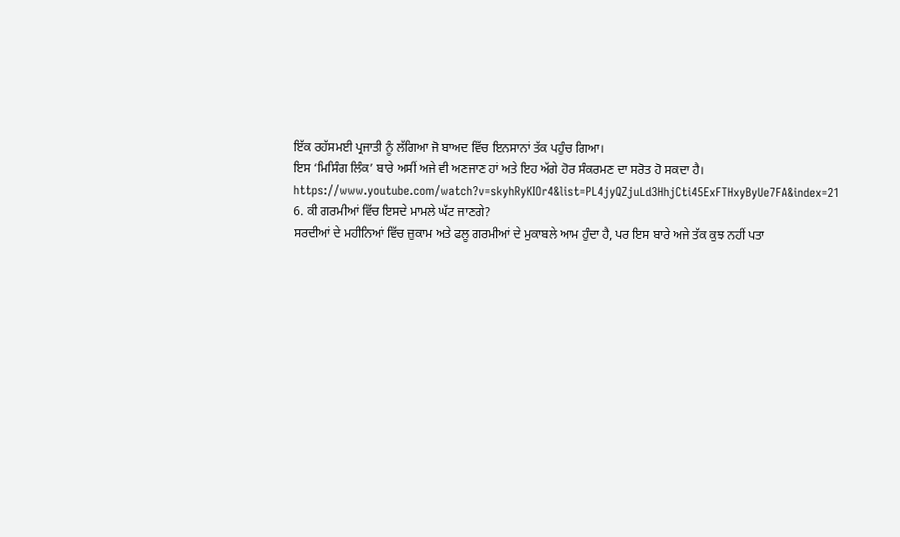ਇੱਕ ਰਹੱਸਮਈ ਪ੍ਰਜਾਤੀ ਨੂੰ ਲੱਗਿਆ ਜੋ ਬਾਅਦ ਵਿੱਚ ਇਨਸਾਨਾਂ ਤੱਕ ਪਹੁੰਚ ਗਿਆ।
ਇਸ ‘ਮਿਸਿੰਗ ਲਿੰਕ’ ਬਾਰੇ ਅਸੀਂ ਅਜੇ ਵੀ ਅਣਜਾਣ ਹਾਂ ਅਤੇ ਇਹ ਅੱਗੇ ਹੋਰ ਸੰਕਰਮਣ ਦਾ ਸਰੋਤ ਹੋ ਸਕਦਾ ਹੈ।
https://www.youtube.com/watch?v=skyhRyKIOr4&list=PL4jyQZjuLd3HhjCti45ExFTHxyByUe7FA&index=21
6. ਕੀ ਗਰਮੀਆਂ ਵਿੱਚ ਇਸਦੇ ਮਾਮਲੇ ਘੱਟ ਜਾਣਗੇ?
ਸਰਦੀਆਂ ਦੇ ਮਹੀਨਿਆਂ ਵਿੱਚ ਜ਼ੁਕਾਮ ਅਤੇ ਫਲੂ ਗਰਮੀਆਂ ਦੇ ਮੁਕਾਬਲੇ ਆਮ ਹੁੰਦਾ ਹੈ, ਪਰ ਇਸ ਬਾਰੇ ਅਜੇ ਤੱਕ ਕੁਝ ਨਹੀਂ ਪਤਾ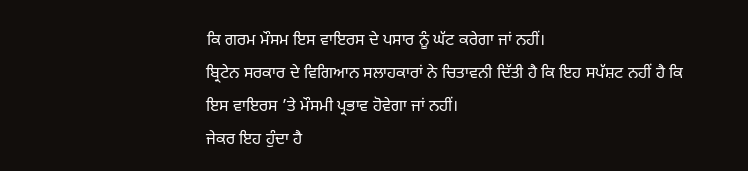ਕਿ ਗਰਮ ਮੌਸਮ ਇਸ ਵਾਇਰਸ ਦੇ ਪਸਾਰ ਨੂੰ ਘੱਟ ਕਰੇਗਾ ਜਾਂ ਨਹੀਂ।
ਬ੍ਰਿਟੇਨ ਸਰਕਾਰ ਦੇ ਵਿਗਿਆਨ ਸਲਾਹਕਾਰਾਂ ਨੇ ਚਿਤਾਵਨੀ ਦਿੱਤੀ ਹੈ ਕਿ ਇਹ ਸਪੱਸ਼ਟ ਨਹੀਂ ਹੈ ਕਿ ਇਸ ਵਾਇਰਸ ’ਤੇ ਮੌਸਮੀ ਪ੍ਰਭਾਵ ਹੋਵੇਗਾ ਜਾਂ ਨਹੀਂ।
ਜੇਕਰ ਇਹ ਹੁੰਦਾ ਹੈ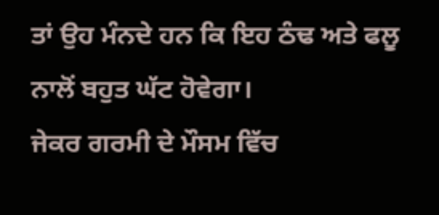ਤਾਂ ਉਹ ਮੰਨਦੇ ਹਨ ਕਿ ਇਹ ਠੰਢ ਅਤੇ ਫਲੂ ਨਾਲੋਂ ਬਹੁਤ ਘੱਟ ਹੋਵੇਗਾ।
ਜੇਕਰ ਗਰਮੀ ਦੇ ਮੌਸਮ ਵਿੱਚ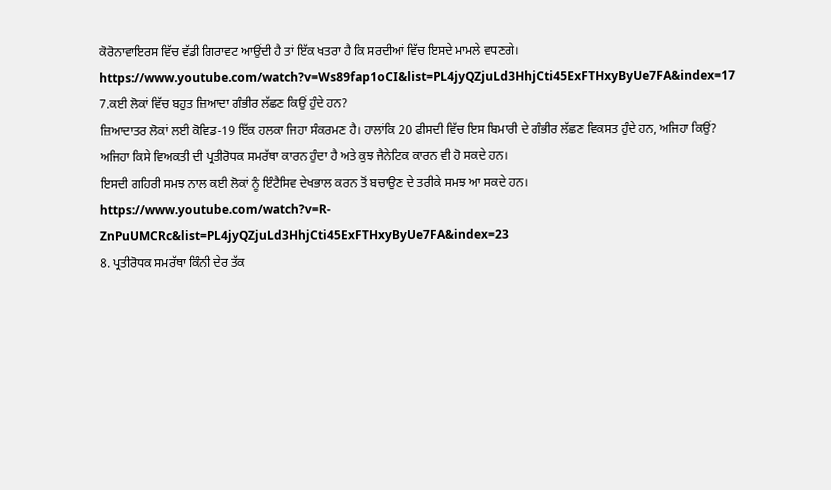ਕੋਰੋਨਾਵਾਇਰਸ ਵਿੱਚ ਵੱਡੀ ਗਿਰਾਵਟ ਆਉਂਦੀ ਹੈ ਤਾਂ ਇੱਕ ਖਤਰਾ ਹੈ ਕਿ ਸਰਦੀਆਂ ਵਿੱਚ ਇਸਦੇ ਮਾਮਲੇ ਵਧਣਗੇ।
https://www.youtube.com/watch?v=Ws89fap1oCI&list=PL4jyQZjuLd3HhjCti45ExFTHxyByUe7FA&index=17
7.ਕਈ ਲੋਕਾਂ ਵਿੱਚ ਬਹੁਤ ਜ਼ਿਆਦਾ ਗੰਭੀਰ ਲੱਛਣ ਕਿਉਂ ਹੁੰਦੇ ਹਨ?
ਜ਼ਿਆਦਾਤਰ ਲੋਕਾਂ ਲਈ ਕੋਵਿਡ-19 ਇੱਕ ਹਲਕਾ ਜਿਹਾ ਸੰਕਰਮਣ ਹੈ। ਹਾਲਾਂਕਿ 20 ਫੀਸਦੀ ਵਿੱਚ ਇਸ ਬਿਮਾਰੀ ਦੇ ਗੰਭੀਰ ਲੱਛਣ ਵਿਕਸਤ ਹੁੰਦੇ ਹਨ, ਅਜਿਹਾ ਕਿਉਂ?
ਅਜਿਹਾ ਕਿਸੇ ਵਿਅਕਤੀ ਦੀ ਪ੍ਰਤੀਰੋਧਕ ਸਮਰੱਥਾ ਕਾਰਨ ਹੁੰਦਾ ਹੈ ਅਤੇ ਕੁਝ ਜੈਨੇਟਿਕ ਕਾਰਨ ਵੀ ਹੋ ਸਕਦੇ ਹਨ।
ਇਸਦੀ ਗਹਿਰੀ ਸਮਝ ਨਾਲ ਕਈ ਲੋਕਾਂ ਨੂੰ ਇੰਟੈਸਿਵ ਦੇਖਭਾਲ ਕਰਨ ਤੋਂ ਬਚਾਉਣ ਦੇ ਤਰੀਕੇ ਸਮਝ ਆ ਸਕਦੇ ਹਨ।
https://www.youtube.com/watch?v=R-ZnPuUMCRc&list=PL4jyQZjuLd3HhjCti45ExFTHxyByUe7FA&index=23
8. ਪ੍ਰਤੀਰੋਧਕ ਸਮਰੱਥਾ ਕਿੰਨੀ ਦੇਰ ਤੱਕ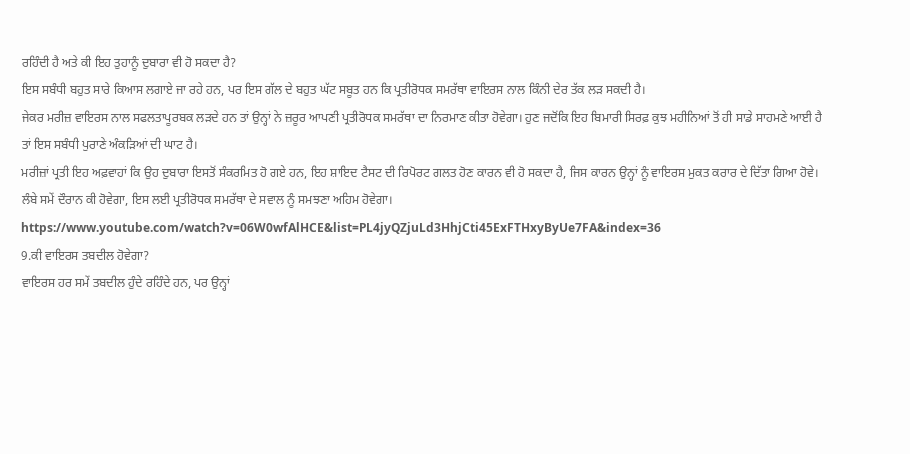ਰਹਿੰਦੀ ਹੈ ਅਤੇ ਕੀ ਇਹ ਤੁਹਾਨੂੰ ਦੁਬਾਰਾ ਵੀ ਹੋ ਸਕਦਾ ਹੈ?
ਇਸ ਸਬੰਧੀ ਬਹੁਤ ਸਾਰੇ ਕਿਆਸ ਲਗਾਏ ਜਾ ਰਹੇ ਹਨ, ਪਰ ਇਸ ਗੱਲ ਦੇ ਬਹੁਤ ਘੱਟ ਸਬੂਤ ਹਨ ਕਿ ਪ੍ਰਤੀਰੋਧਕ ਸਮਰੱਥਾ ਵਾਇਰਸ ਨਾਲ ਕਿੰਨੀ ਦੇਰ ਤੱਕ ਲੜ ਸਕਦੀ ਹੈ।
ਜੇਕਰ ਮਰੀਜ਼ ਵਾਇਰਸ ਨਾਲ ਸਫਲਤਾਪੂਰਬਕ ਲੜਦੇ ਹਨ ਤਾਂ ਉਨ੍ਹਾਂ ਨੇ ਜ਼ਰੂਰ ਆਪਣੀ ਪ੍ਰਤੀਰੋਧਕ ਸਮਰੱਥਾ ਦਾ ਨਿਰਮਾਣ ਕੀਤਾ ਹੋਵੇਗਾ। ਹੁਣ ਜਦੋਂਕਿ ਇਹ ਬਿਮਾਰੀ ਸਿਰਫ਼ ਕੁਝ ਮਹੀਨਿਆਂ ਤੋਂ ਹੀ ਸਾਡੇ ਸਾਹਮਣੇ ਆਈ ਹੈ ਤਾਂ ਇਸ ਸਬੰਧੀ ਪੁਰਾਣੇ ਅੰਕੜਿਆਂ ਦੀ ਘਾਟ ਹੈ।
ਮਰੀਜ਼ਾਂ ਪ੍ਰਤੀ ਇਹ ਅਫ਼ਵਾਹਾਂ ਕਿ ਉਹ ਦੁਬਾਰਾ ਇਸਤੋਂ ਸੰਕਰਮਿਤ ਹੋ ਗਏ ਹਨ, ਇਹ ਸ਼ਾਇਦ ਟੈਸਟ ਦੀ ਰਿਪੋਰਟ ਗਲਤ ਹੋਣ ਕਾਰਨ ਵੀ ਹੋ ਸਕਦਾ ਹੈ, ਜਿਸ ਕਾਰਨ ਉਨ੍ਹਾਂ ਨੂੰ ਵਾਇਰਸ ਮੁਕਤ ਕਰਾਰ ਦੇ ਦਿੱਤਾ ਗਿਆ ਹੋਵੇ।
ਲੰਬੇ ਸਮੇਂ ਦੌਰਾਨ ਕੀ ਹੋਵੇਗਾ, ਇਸ ਲਈ ਪ੍ਰਤੀਰੋਧਕ ਸਮਰੱਥਾ ਦੇ ਸਵਾਲ ਨੂੰ ਸਮਝਣਾ ਅਹਿਮ ਹੋਵੇਗਾ।
https://www.youtube.com/watch?v=06W0wfAlHCE&list=PL4jyQZjuLd3HhjCti45ExFTHxyByUe7FA&index=36
9.ਕੀ ਵਾਇਰਸ ਤਬਦੀਲ ਹੋਵੇਗਾ?
ਵਾਇਰਸ ਹਰ ਸਮੇਂ ਤਬਦੀਲ ਹੁੰਦੇ ਰਹਿੰਦੇ ਹਨ, ਪਰ ਉਨ੍ਹਾਂ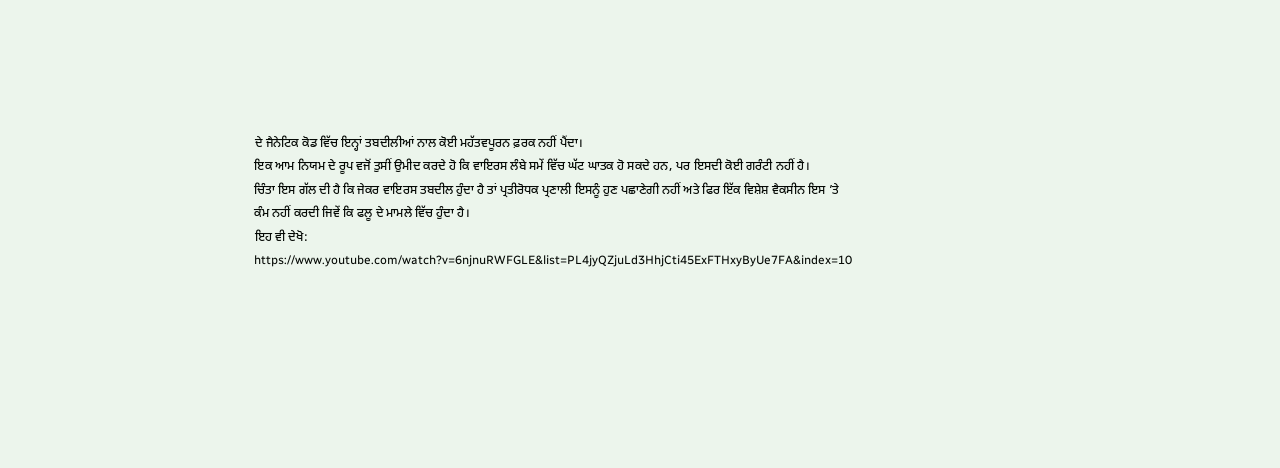ਦੇ ਜੈਨੇਟਿਕ ਕੋਡ ਵਿੱਚ ਇਨ੍ਹਾਂ ਤਬਦੀਲੀਆਂ ਨਾਲ ਕੋਈ ਮਹੱਤਵਪੂਰਨ ਫ਼ਰਕ ਨਹੀਂ ਪੈਂਦਾ।
ਇਕ ਆਮ ਨਿਯਮ ਦੇ ਰੂਪ ਵਜੋਂ ਤੁਸੀਂ ਉਮੀਦ ਕਰਦੇ ਹੋ ਕਿ ਵਾਇਰਸ ਲੰਬੇ ਸਮੇਂ ਵਿੱਚ ਘੱਟ ਘਾਤਕ ਹੋ ਸਕਦੇ ਹਨ, ਪਰ ਇਸਦੀ ਕੋਈ ਗਰੰਟੀ ਨਹੀਂ ਹੈ।
ਚਿੰਤਾ ਇਸ ਗੱਲ ਦੀ ਹੈ ਕਿ ਜੇਕਰ ਵਾਇਰਸ ਤਬਦੀਲ ਹੁੰਦਾ ਹੈ ਤਾਂ ਪ੍ਰਤੀਰੋਧਕ ਪ੍ਰਣਾਲੀ ਇਸਨੂੰ ਹੁਣ ਪਛਾਣੇਗੀ ਨਹੀਂ ਅਤੇ ਫਿਰ ਇੱਕ ਵਿਸ਼ੇਸ਼ ਵੈਕਸੀਨ ਇਸ ’ਤੇ ਕੰਮ ਨਹੀਂ ਕਰਦੀ ਜਿਵੇਂ ਕਿ ਫਲੂ ਦੇ ਮਾਮਲੇ ਵਿੱਚ ਹੁੰਦਾ ਹੈ।
ਇਹ ਵੀ ਦੇਖੋ:
https://www.youtube.com/watch?v=6njnuRWFGLE&list=PL4jyQZjuLd3HhjCti45ExFTHxyByUe7FA&index=10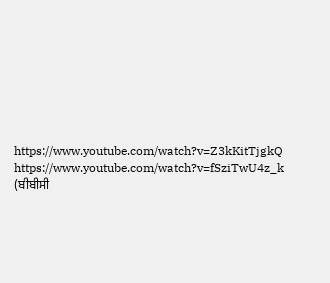https://www.youtube.com/watch?v=Z3kKitTjgkQ
https://www.youtube.com/watch?v=fSziTwU4z_k
(ਬੀਬੀਸੀ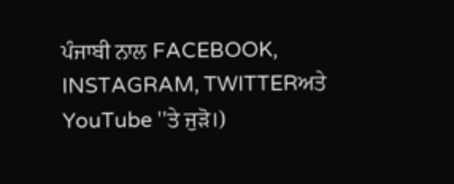ਪੰਜਾਬੀ ਨਾਲ FACEBOOK, INSTAGRAM, TWITTERਅਤੇ YouTube ''ਤੇ ਜੁੜੋ।)